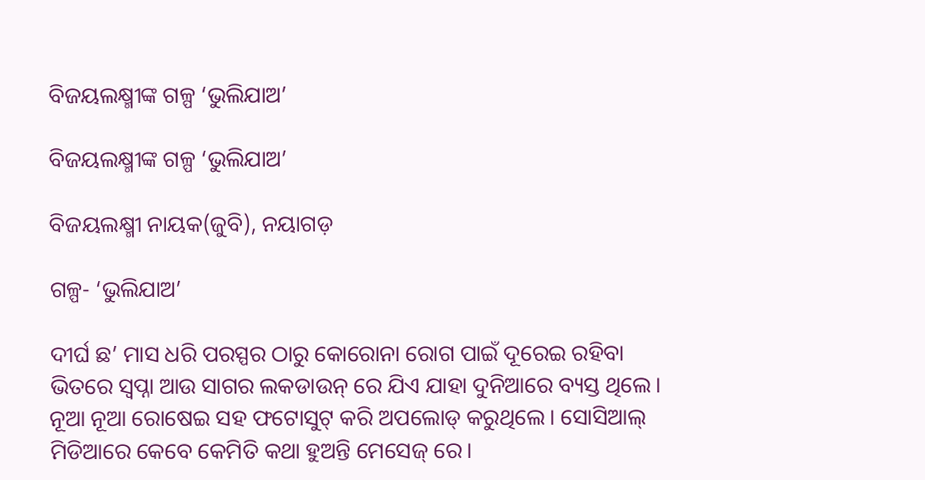ବିଜୟଲକ୍ଷ୍ମୀଙ୍କ ଗଳ୍ପ ‘ଭୁଲିଯାଅ’

ବିଜୟଲକ୍ଷ୍ମୀଙ୍କ ଗଳ୍ପ ‘ଭୁଲିଯାଅ’

ବିଜୟଲକ୍ଷ୍ମୀ ନାୟକ(ଜୁବି), ନୟାଗଡ଼

ଗଳ୍ପ- ‘ଭୁଲିଯାଅ’

ଦୀର୍ଘ ଛ’ ମାସ ଧରି ପରସ୍ପର ଠାରୁ କୋରୋନା ରୋଗ ପାଇଁ ଦୂରେଇ ରହିବା ଭିତରେ ସ୍ୱପ୍ନା ଆଉ ସାଗର ଲକଡାଉନ୍ ରେ ଯିଏ ଯାହା ଦୁନିଆରେ ବ୍ୟସ୍ତ ଥିଲେ। ନୂଆ ନୂଆ ରୋଷେଇ ସହ ଫଟୋସୁଟ୍ କରି ଅପଲୋଡ୍ କରୁଥିଲେ। ସୋସିଆଲ୍ ମିଡିଆରେ କେବେ କେମିତି କଥା ହୁଅନ୍ତି ମେସେଜ୍ ରେ।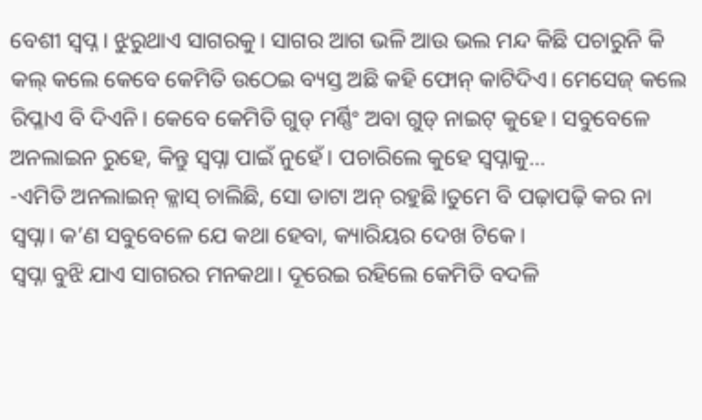ବେଶୀ ସ୍ୱପ୍ନ। ଝୁରୁଥାଏ ସାଗରକୁ। ସାଗର ଆଗ ଭଳି ଆଉ ଭଲ ମନ୍ଦ କିଛି ପଚାରୁନି କି କଲ୍ କଲେ କେବେ କେମିତି ଉଠେଇ ବ୍ୟସ୍ତ ଅଛି କହି ଫୋନ୍ କାଟିଦିଏ। ମେସେଜ୍ କଲେ ରିପ୍ଳାଏ ବି ଦିଏନି। କେବେ କେମିତି ଗୁଡ୍ ମର୍ଣ୍ଣିଂ ଅବା ଗୁଡ୍ ନାଇଟ୍ କୁହେ। ସବୁବେଳେ ଅନଲାଇନ ରୁହେ, କିନ୍ତୁ ସ୍ୱପ୍ନା ପାଇଁ ନୁହେଁ। ପଚାରିଲେ କୁହେ ସ୍ୱପ୍ନାକୁ…
-ଏମିତି ଅନଲାଇନ୍ କ୍ଳାସ୍ ଚାଲିଛି, ସୋ ଡାଟା ଅନ୍ ରହୁଛି।ତୁମେ ବି ପଢ଼ାପଢ଼ି କର ନା ସ୍ୱପ୍ନା। କ’ଣ ସବୁବେଳେ ଯେ କଥା ହେବା, କ୍ୟାରିୟର ଦେଖ ଟିକେ।
ସ୍ୱପ୍ନା ବୁଝି ଯାଏ ସାଗରର ମନକଥା। ଦୂରେଇ ରହିଲେ କେମିତି ବଦଳି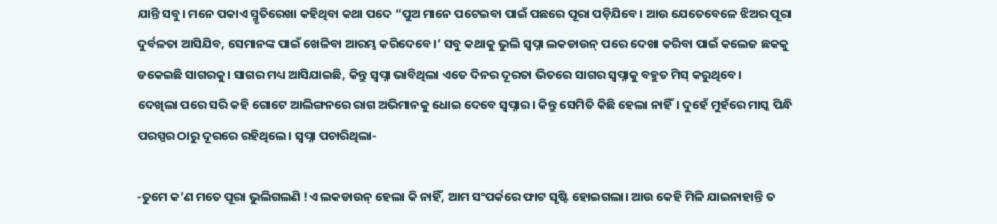ଯାନ୍ତି ସବୁ। ମନେ ପକାଏ ସ୍ମୃତିରେଖା କହିଥିବା କଥା ପଦେ “ପୁଅ ମାନେ ପଟେଇବା ପାଇଁ ପଛରେ ପୂରା ପଡ଼ିଯିବେ। ଆଉ ଯେତେବେଳେ ଝିଅର ପୂରା ଦୁର୍ବଳତା ଆସିଯିବ, ସେମାନଙ୍କ ପାଇଁ ଖେଳିବା ଆରମ୍ଭ କରିଦେବେ।’ ସବୁ କଥାକୁ ଭୁଲି ସ୍ୱପ୍ନା ଲକଡାଉନ୍ ପରେ ଦେଖା କରିବା ପାଇଁ କଲେଜ ଛକକୁ ଡକେଇଛି ସାଗରକୁ। ସାଗର ମଧ୍ୟ ଆସିଯାଇଛି, କିନ୍ତୁ ସ୍ୱପ୍ନା ଭାବିଥିଲା ଏତେ ଦିନର ଦୂରତା ଭିତରେ ସାଗର ସ୍ୱପ୍ନାକୁ ବହୁତ ମିସ୍ କରୁଥିବେ।
ଦେଖିଲା ପରେ ସରି କହି ଗୋଟେ ଆଲିଙ୍ଗନରେ ରାଗ ଅଭିମାନକୁ ଧୋଇ ଦେବେ ସ୍ୱପ୍ନାର। କିନ୍ତୁ ସେମିତି କିଛି ହେଲା ନାହିଁ। ଦୁହେଁ ମୁହଁରେ ମାସ୍କ ପିନ୍ଧି ପରସ୍ପର ଠାରୁ ଦୂରରେ ରହିଥିଲେ। ସ୍ୱପ୍ନା ପଚାରିଥିଲା-

-ତୁମେ କ’ଣ ମତେ ପୂରା ଭୁଲିଗଲଣି !ଏ ଲକଡାଉନ୍ ହେଲା କି ନାହିଁ, ଆମ ସଂପର୍କରେ ଫାଟ ସୃଷ୍ଟି ହୋଇଗଲା। ଆଉ କେହି ମିଳି ଯାଇନାହାନ୍ତି ତ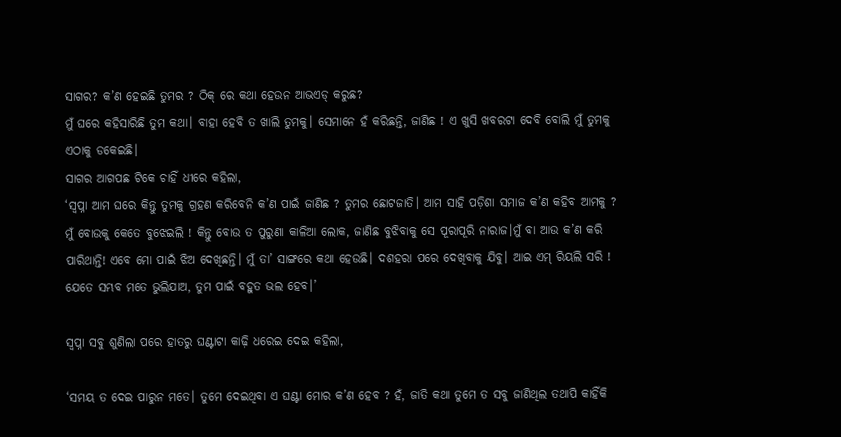ସାଗର? କ’ଣ ହେଇଛି ତୁମର ? ଠିକ୍ ରେ କଥା ହେଉନ ଆଭଏଡ୍ କରୁଛ?
ମୁଁ ଘରେ କହିସାରିଛି ତୁମ କଥା। ବାହା ହେବି ତ ଖାଲି ତୁମକୁ। ସେମାନେ ହଁ କରିଛନ୍ତି, ଜାଣିଛ ! ଏ ଖୁସି ଖବରଟା ଦେବି ବୋଲି ମୁଁ ତୁମକୁ ଏଠାକୁ ଡକେଇଛି।
ସାଗର ଆଗପଛ ଟିକେ ଚାହିଁ ଧୀରେ କହିଲା,
‘ସ୍ୱପ୍ନା ଆମ ଘରେ କିନ୍ତୁ ତୁମକୁ ଗ୍ରହଣ କରିବେନି କ’ଣ ପାଇଁ ଜାଣିଛ ? ତୁମର ଛୋଟଜାତି। ଆମ ସାହି ପଡ଼ିଶା ସମାଜ କ’ଣ କହିବ ଆମକୁ ? ମୁଁ ବୋଉକୁ କେତେ ବୁଝେଇଲି ! କିନ୍ତୁ ବୋଉ ତ ପୁରୁଣା କାଳିଆ ଲୋକ, ଜାଣିଛ ବୁଝିବାକୁ ସେ ପୂରାପୂରି ନାରାଜ।ମୁଁ ବା ଆଉ କ’ଣ କରି ପାରିଥାନ୍ତି! ଏବେ ମୋ ପାଇଁ ଝିଅ ଦେଖିଛନ୍ତି। ମୁଁ ତା’ ସାଙ୍ଗରେ କଥା ହେଉଛି। ଦଶହରା ପରେ ଦେଖିବାକୁ ଯିବୁ। ଆଇ ଏମ୍ ରିୟଲି ସରି ! ଯେତେ ସମ୍ଭବ ମତେ ଭୁଲିଯାଅ, ତୁମ ପାଇଁ ବହୁତ ଭଲ ହେବ।’

ସ୍ୱପ୍ନା ସବୁ ଶୁଣିଲା ପରେ ହାତରୁ ଘଣ୍ଟାଟା କାଢ଼ି ଧରେଇ ଦେଇ କହିଲା,

‘ସମୟ ତ ଦେଇ ପାରୁନ ମତେ। ତୁମେ ଦେଇଥିବା ଏ ଘଣ୍ଟା ମୋର କ’ଣ ହେବ ? ହଁ, ଜାତି କଥା ତୁମେ ତ ସବୁ ଜାଣିଥିଲ ତଥାପି କାହିଁକି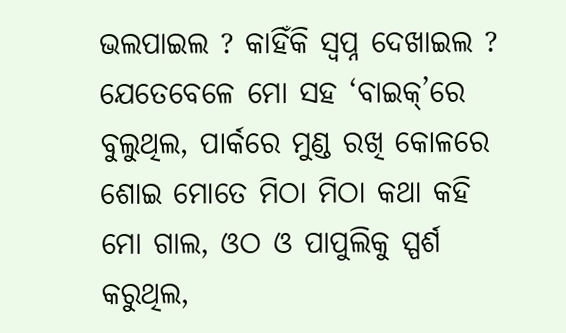ଭଲପାଇଲ ? କାହିଁକି ସ୍ୱପ୍ନ ଦେଖାଇଲ ? ଯେତେବେଳେ ମୋ ସହ ‘ବାଇକ୍’ରେ ବୁଲୁଥିଲ, ପାର୍କରେ ମୁଣ୍ଡ ରଖି କୋଳରେ ଶୋଇ ମୋତେ ମିଠା ମିଠା କଥା କହି ମୋ ଗାଲ, ଓଠ ଓ ପାପୁଲିକୁ ସ୍ପର୍ଶ କରୁଥିଲ,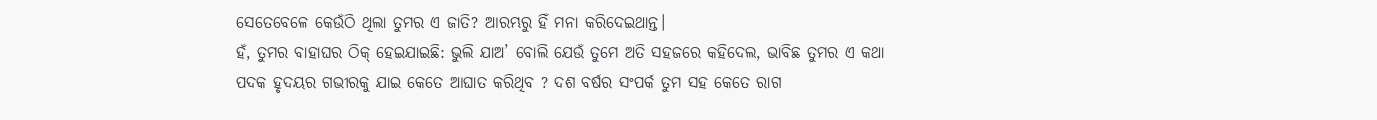ସେତେବେଳେ କେଉଁଠି ଥିଲା ତୁମର ଏ ଜାତି? ଆରମ୍ଭରୁ ହିଁ ମନା କରିଦେଇଥାନ୍ତ।
ହଁ, ତୁମର ବାହାଘର ଠିକ୍ ହେଇଯାଇଛି: ଭୁଲି ଯାଅ’ ବୋଲି ଯେଉଁ ତୁମେ ଅତି ସହଜରେ କହିଦେଲ, ଭାବିଛ ତୁମର ଏ କଥା ପଦକ ହୃଦୟର ଗଭୀରକୁ ଯାଇ କେତେ ଆଘାତ କରିଥିବ ? ଦଶ ବର୍ଷର ସଂପର୍କ ତୁମ ସହ କେତେ ରାଗ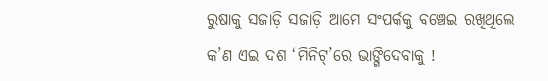ରୁଷାକୁ ସଜାଡ଼ି ସଜାଡ଼ି ଆମେ ସଂପର୍କକୁ ବଞ୍ଚେଇ ରଖିଥିଲେ କ’ଣ ଏଇ ଦଶ ‘ମିନିଟ୍’ରେ ଭାଙ୍ଗିଦେବାକୁ !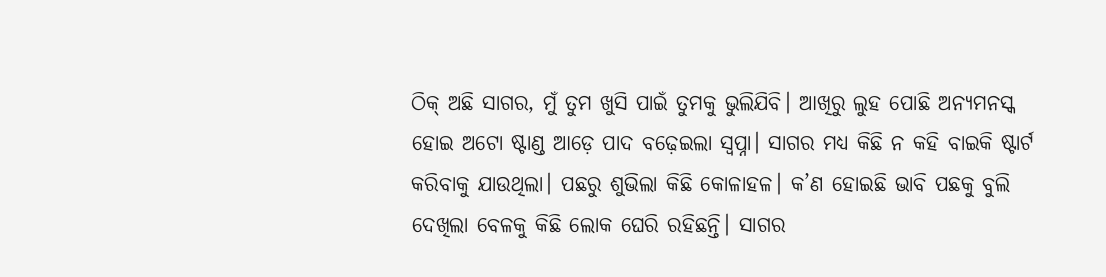ଠିକ୍ ଅଛି ସାଗର, ମୁଁ ତୁମ ଖୁସି ପାଇଁ ତୁମକୁ ଭୁଲିଯିବି। ଆଖିରୁ ଲୁହ ପୋଛି ଅନ୍ୟମନସ୍କ ହୋଇ ଅଟୋ ଷ୍ଟାଣ୍ଡ ଆଡ଼େ ପାଦ ବଢ଼େଇଲା ସ୍ୱପ୍ନା। ସାଗର ମଧ୍ୟ କିଛି ନ କହି ବାଇକି ଷ୍ଟାର୍ଟ କରିବାକୁ ଯାଉଥିଲା। ପଛରୁ ଶୁଭିଲା କିଛି କୋଳାହଳ। କ’ଣ ହୋଇଛି ଭାବି ପଛକୁ ବୁଲି ଦେଖିଲା ବେଳକୁ କିଛି ଲୋକ ଘେରି ରହିଛନ୍ତି। ସାଗର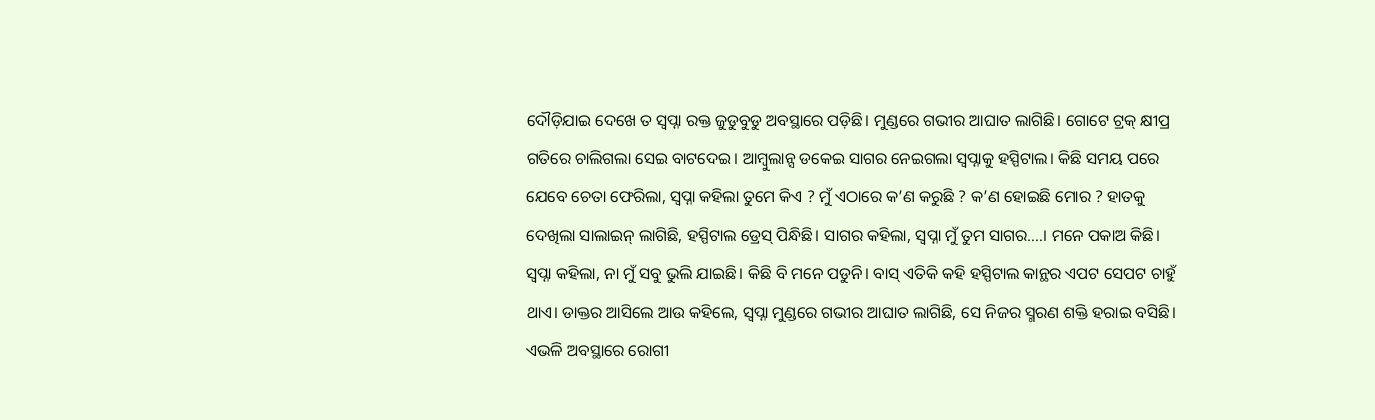ଦୌଡ଼ିଯାଇ ଦେଖେ ତ ସ୍ୱପ୍ନା ରକ୍ତ ଜୁଡୁବୁଡୁ ଅବସ୍ଥାରେ ପଡ଼ିଛି। ମୁଣ୍ଡରେ ଗଭୀର ଆଘାତ ଲାଗିଛି। ଗୋଟେ ଟ୍ରକ୍ କ୍ଷୀପ୍ର ଗତିରେ ଚାଲିଗଲା ସେଇ ବାଟଦେଇ। ଆମ୍ବୁଲାନ୍ସ ଡକେଇ ସାଗର ନେଇଗଲା ସ୍ୱପ୍ନାକୁ ହସ୍ପିଟାଲ। କିଛି ସମୟ ପରେ ଯେବେ ଚେତା ଫେରିଲା, ସ୍ୱପ୍ନା କହିଲା ତୁମେ କିଏ ? ମୁଁ ଏଠାରେ କ’ଣ କରୁଛି ? କ’ଣ ହୋଇଛି ମୋର ? ହାତକୁ ଦେଖିଲା ସାଲାଇନ୍ ଲାଗିଛି, ହସ୍ପିଟାଲ ଡ୍ରେସ୍ ପିନ୍ଧିଛି। ସାଗର କହିଲା, ସ୍ୱପ୍ନା ମୁଁ ତୁମ ସାଗର….। ମନେ ପକାଅ କିଛି। ସ୍ୱପ୍ନା କହିଲା, ନା ମୁଁ ସବୁ ଭୁଲି ଯାଇଛି। କିଛି ବି ମନେ ପଡୁନି। ବାସ୍ ଏତିକି କହି ହସ୍ପିଟାଲ କାନ୍ଥର ଏପଟ ସେପଟ ଚାହୁଁ ଥାଏ। ଡାକ୍ତର ଆସିଲେ ଆଉ କହିଲେ, ସ୍ୱପ୍ନା ମୁଣ୍ଡରେ ଗଭୀର ଆଘାତ ଲାଗିଛି, ସେ ନିଜର ସ୍ମରଣ ଶକ୍ତି ହରାଇ ବସିଛି। ଏଭଳି ଅବସ୍ଥାରେ ରୋଗୀ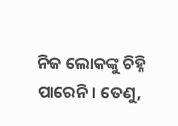ନିଜ ଲୋକଙ୍କୁ ଚିହ୍ନି ପାରେନି। ତେଣୁ,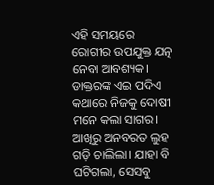ଏହି ସମୟରେ ରୋଗୀର ଉପଯୁକ୍ତ ଯତ୍ନ ନେବା ଆବଶ୍ୟକ। ଡାକ୍ତରଙ୍କ ଏଇ ପଦିଏ କଥାରେ ନିଜକୁ ଦୋଷୀ ମନେ କଲା ସାଗର। ଆଖିରୁ ଅନବରତ ଲୁହ ଗଡ଼ି ଚାଲିଲା। ଯାହା ବି ଘଟିଗଲା, ସେସବୁ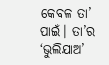କେବଳ ତା’ ପାଇଁ। ତା’ର ‘ଭୁଲିଯାଅ’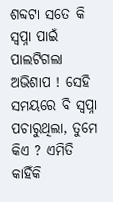ଶବ୍ଦଟା ସତେ କି ସ୍ୱପ୍ନା ପାଇଁ ପାଲଟିଗଲା ଅଭିଶାପ ! ସେହି ସମୟରେ ବି ସ୍ୱପ୍ନା ପଚାରୁଥିଲା, ତୁମେ କିଏ ? ଏମିତି କାହିଁକି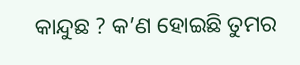କାନ୍ଦୁଛ ? କ’ଣ ହୋଇଛି ତୁମର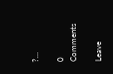?…

0 Comments

Leave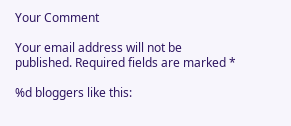Your Comment

Your email address will not be published. Required fields are marked *

%d bloggers like this: